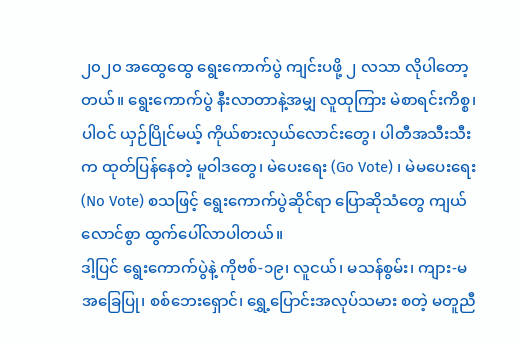၂၀၂၀ အထွေထွေ ရွေးကောက်ပွဲ ကျင်းပဖို့ ၂ လသာ လိုပါတော့တယ်။ ရွေးကောက်ပွဲ နီးလာတာနဲ့အမျှ လူထုကြား မဲစာရင်းကိစ္စ၊ ပါဝင် ယှဉ်ပြိုင်မယ့် ကိုယ်စားလှယ်လောင်းတွေ၊ ပါတီအသီးသီးက ထုတ်ပြန်နေတဲ့ မူဝါဒတွေ၊ မဲပေးရေး (Go Vote) ၊ မဲမပေးရေး (No Vote) စသဖြင့် ရွေးကောက်ပွဲဆိုင်ရာ ပြောဆိုသံတွေ ကျယ်လောင်စွာ ထွက်ပေါ်လာပါတယ်။
ဒါ့ပြင် ရွေးကောက်ပွဲနဲ့ ကိုဗစ်-၁၉၊ လူငယ်၊ မသန်စွမ်း၊ ကျား-မ အခြေပြု၊ စစ်ဘေးရှောင်၊ ရွှေ့ပြောင်းအလုပ်သမား စတဲ့ မတူညီ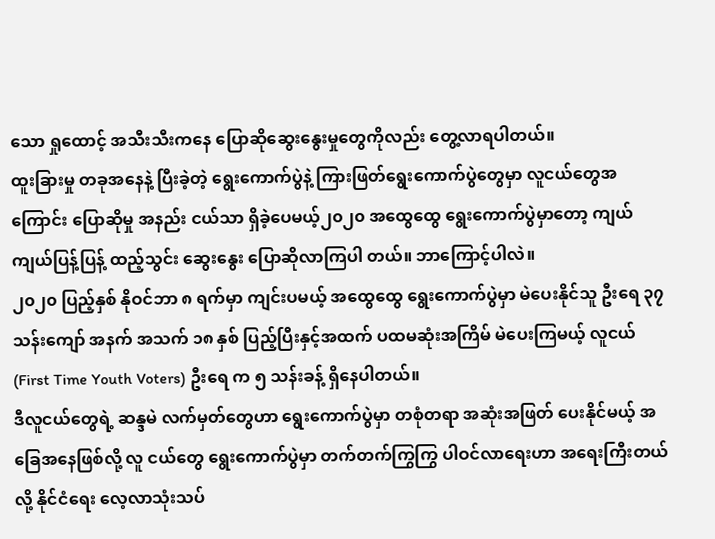သော ရှုထောင့် အသီးသီးကနေ ပြောဆိုဆွေးနွေးမှုတွေကိုလည်း တွေ့လာရပါတယ်။
ထူးခြားမှု တခုအနေနဲ့ ပြီးခဲ့တဲ့ ရွေးကောက်ပွဲနဲ့ ကြားဖြတ်ရွေးကောက်ပွဲတွေမှာ လူငယ်တွေအကြောင်း ပြောဆိုမှု အနည်း ငယ်သာ ရှိခဲ့ပေမယ့်၂၀၂၀ အထွေထွေ ရွေးကောက်ပွဲမှာတော့ ကျယ်ကျယ်ပြန့်ပြန့် ထည့်သွင်း ဆွေးနွေး ပြောဆိုလာကြပါ တယ်။ ဘာကြောင့်ပါလဲ။
၂၀၂၀ ပြည့်နှစ် နိုဝင်ဘာ ၈ ရက်မှာ ကျင်းပမယ့် အထွေထွေ ရွေးကောက်ပွဲမှာ မဲပေးနိုင်သူ ဦးရေ ၃၇ သန်းကျော် အနက် အသက် ၁၈ နှစ် ပြည့်ပြီးနှင့်အထက် ပထမဆုံးအကြိမ် မဲပေးကြမယ့် လူငယ် (First Time Youth Voters) ဦးရေ က ၅ သန်းခန့် ရှိနေပါတယ်။
ဒီလူငယ်တွေရဲ့ ဆန္ဒမဲ လက်မှတ်တွေဟာ ရွေးကောက်ပွဲမှာ တစုံတရာ အဆုံးအဖြတ် ပေးနိုင်မယ့် အခြေအနေဖြစ်လို့ လူ ငယ်တွေ ရွေးကောက်ပွဲမှာ တက်တက်ကြွကြွ ပါဝင်လာရေးဟာ အရေးကြီးတယ်လို့ နိုင်ငံရေး လေ့လာသုံးသပ်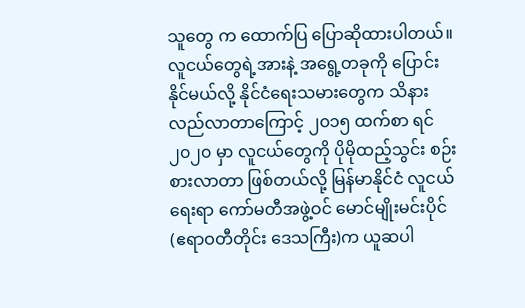သူတွေ က ထောက်ပြ ပြောဆိုထားပါတယ်။
လူငယ်တွေရဲ့အားနဲ့ အရွေ့တခုကို ပြောင်းနိုင်မယ်လို့ နိုင်ငံရေးသမားတွေက သိနားလည်လာတာကြောင့် ၂၀၁၅ ထက်စာ ရင် ၂၀၂၀ မှာ လူငယ်တွေကို ပိုမိုထည့်သွင်း စဉ်းစားလာတာ ဖြစ်တယ်လို့ မြန်မာနိုင်ငံ လူငယ်ရေးရာ ကော်မတီအဖွဲ့ဝင် မောင်မျိုးမင်းပိုင်(ဧရာဝတီတိုင်း ဒေသကြီး)က ယူဆပါ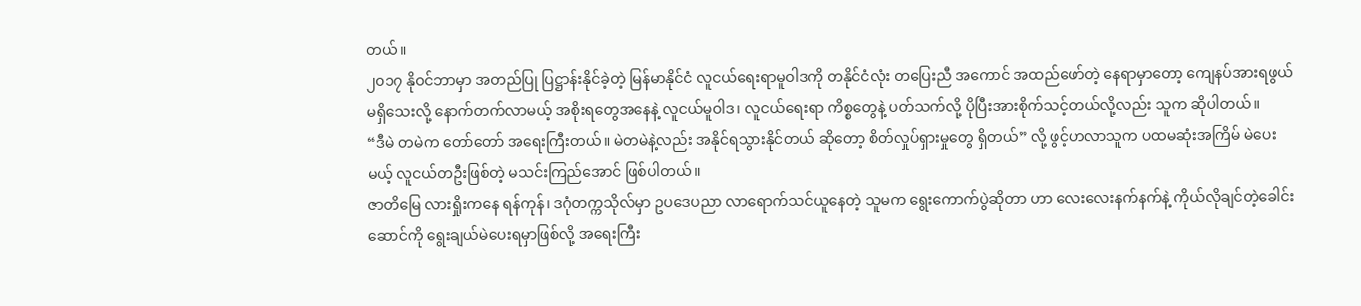တယ်။
၂၀၁၇ နိုဝင်ဘာမှာ အတည်ပြု ပြဋ္ဌာန်းနိုင်ခဲ့တဲ့ မြန်မာနိုင်ငံ လူငယ်ရေးရာမူဝါဒကို တနိုင်ငံလုံး တပြေးညီ အကောင် အထည်ဖော်တဲ့ နေရာမှာတော့ ကျေနပ်အားရဖွယ် မရှိသေးလို့ နောက်တက်လာမယ့် အစိုးရတွေအနေနဲ့ လူငယ်မူဝါဒ၊ လူငယ်ရေးရာ ကိစ္စတွေနဲ့ ပတ်သက်လို့ ပိုပြီးအားစိုက်သင့်တယ်လို့လည်း သူက ဆိုပါတယ်။
“ဒီမဲ တမဲက တော်တော် အရေးကြီးတယ်။ မဲတမဲနဲ့လည်း အနိုင်ရသွားနိုင်တယ် ဆိုတော့ စိတ်လှုပ်ရှားမှုတွေ ရှိတယ်” လို့ ဖွင့်ဟလာသူက ပထမဆုံးအကြိမ် မဲပေးမယ့် လူငယ်တဦးဖြစ်တဲ့ မသင်းကြည်အောင် ဖြစ်ပါတယ်။
ဇာတိမြေ လားရှိုးကနေ ရန်ကုန်၊ ဒဂုံတက္ကသိုလ်မှာ ဥပဒေပညာ လာရောက်သင်ယူနေတဲ့ သူမက ရွေးကောက်ပွဲဆိုတာ ဟာ လေးလေးနက်နက်နဲ့ ကိုယ်လိုချင်တဲ့ခေါင်းဆောင်ကို ရွေးချယ်မဲပေးရမှာဖြစ်လို့ အရေးကြီး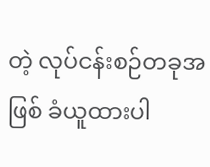တဲ့ လုပ်ငန်းစဉ်တခုအဖြစ် ခံယူထားပါ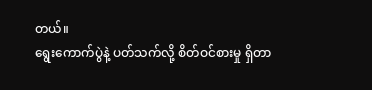တယ်။
ရွေးကောက်ပွဲနဲ့ ပတ်သက်လို့ စိတ်ဝင်စားမှု ရှိတာ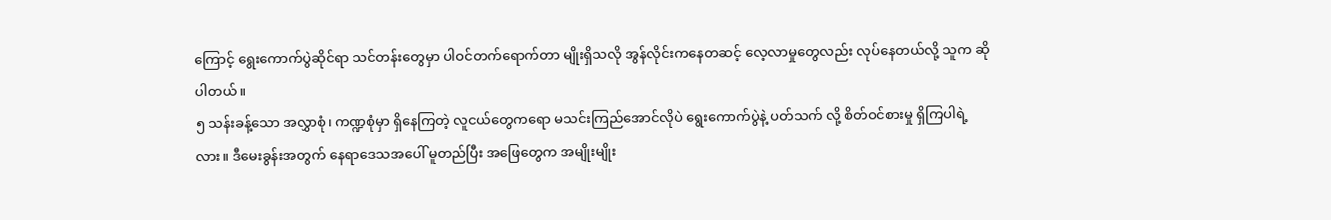ကြောင့် ရွေးကောက်ပွဲဆိုင်ရာ သင်တန်းတွေမှာ ပါဝင်တက်ရောက်တာ မျိုးရှိသလို အွန်လိုင်းကနေတဆင့် လေ့လာမှုတွေလည်း လုပ်နေတယ်လို့ သူက ဆိုပါတယ်။
၅ သန်းခန့်သော အလွှာစုံ၊ ကဏ္ဍစုံမှာ ရှိနေကြတဲ့ လူငယ်တွေကရော မသင်းကြည်အောင်လိုပဲ ရွေးကောက်ပွဲနဲ့ ပတ်သက် လို့ စိတ်ဝင်စားမှု ရှိကြပါရဲ့လား။ ဒီမေးခွန်းအတွက် နေရာဒေသအပေါ် မူတည်ပြီး အဖြေတွေက အမျိုးမျိုး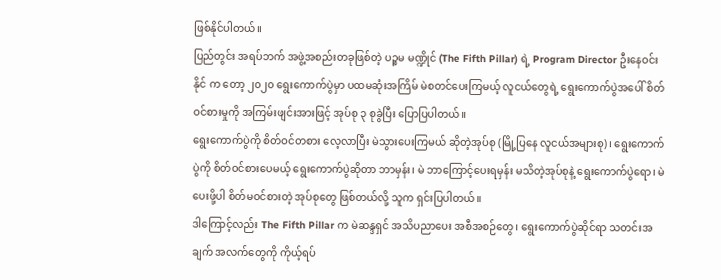ဖြစ်နိုင်ပါတယ်။
ပြည်တွင်း အရပ်ဘက် အဖွဲ့အစည်းတခုဖြစ်တဲ့ ပဉ္စမ မဏ္ဍိုင် (The Fifth Pillar) ရဲ့ Program Director ဦးနေဝင်းနိုင် က တော့ ၂၀၂၀ ရွေးကောက်ပွဲမှာ ပထမဆုံးအကြိမ် မဲစတင်ပေးကြမယ့် လူငယ်တွေရဲ့ ရွေးကောက်ပွဲအပေါ် စိတ်ဝင်စားမှုကို အကြမ်းဖျင်းအားဖြင့် အုပ်စု ၃ စုခွဲပြီး ပြောပြပါတယ်။
ရွေးကောက်ပွဲကို စိတ်ဝင်တစား လေ့လာပြီး မဲသွားပေးကြမယ် ဆိုတဲ့အုပ်စု (မြို့ပြနေ လူငယ်အများစု)၊ ရွေးကောက်ပွဲကို စိတ်ဝင်စားပေမယ့် ရွေးကောက်ပွဲဆိုတာ ဘာမှန်း၊ မဲ ဘာကြောင့်ပေးရမှန်း မသိတဲ့အုပ်စုနဲ့ ရွေးကောက်ပွဲရော၊ မဲပေးဖို့ပါ စိတ်မဝင်စားတဲ့ အုပ်စုတွေ ဖြစ်တယ်လို့ သူက ရှင်းပြပါတယ်။
ဒါကြောင့်လည်း The Fifth Pillar က မဲဆန္ဒရှင် အသိပညာပေး အစီအစဉ်တွေ၊ ရွေးကောက်ပွဲဆိုင်ရာ သတင်းအချက် အလက်တွေကို ကိုယ့်ရပ်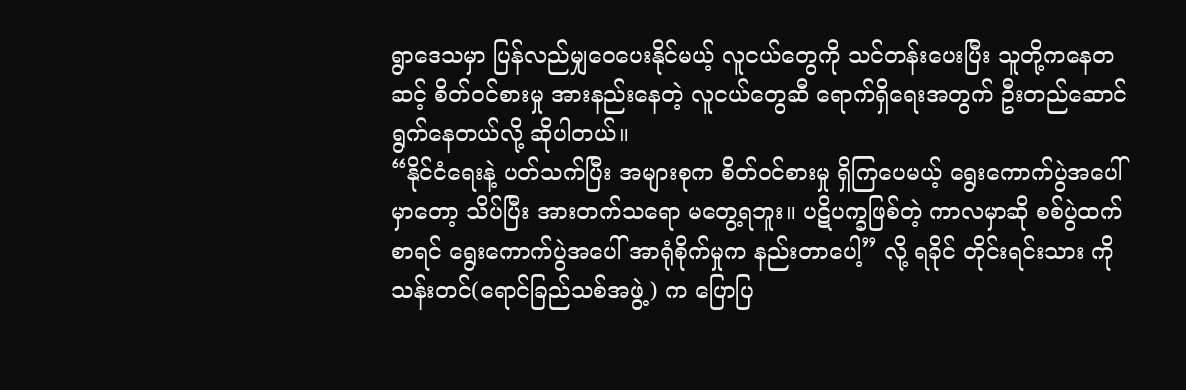ရွာဒေသမှာ ပြန်လည်မျှဝေပေးနိုင်မယ့် လူငယ်တွေကို သင်တန်းပေးပြီး သူတို့ကနေတဆင့် စိတ်ဝင်စားမှု အားနည်းနေတဲ့ လူငယ်တွေဆီ ရောက်ရှိရေးအတွက် ဦးတည်ဆောင်ရွက်နေတယ်လို့ ဆိုပါတယ်။
“နိုင်ငံရေးနဲ့ ပတ်သက်ပြီး အများစုက စိတ်ဝင်စားမှု ရှိကြပေမယ့် ရွေးကောက်ပွဲအပေါ်မှာတော့ သိပ်ပြီး အားတက်သရော မတွေ့ရဘူး။ ပဋိပက္ခဖြစ်တဲ့ ကာလမှာဆို စစ်ပွဲထက်စာရင် ရွေးကောက်ပွဲအပေါ် အာရုံစိုက်မှုက နည်းတာပေါ့” လို့ ရခိုင် တိုင်းရင်းသား ကိုသန်းတင်(ရောင်ခြည်သစ်အဖွဲ့) က ပြောပြ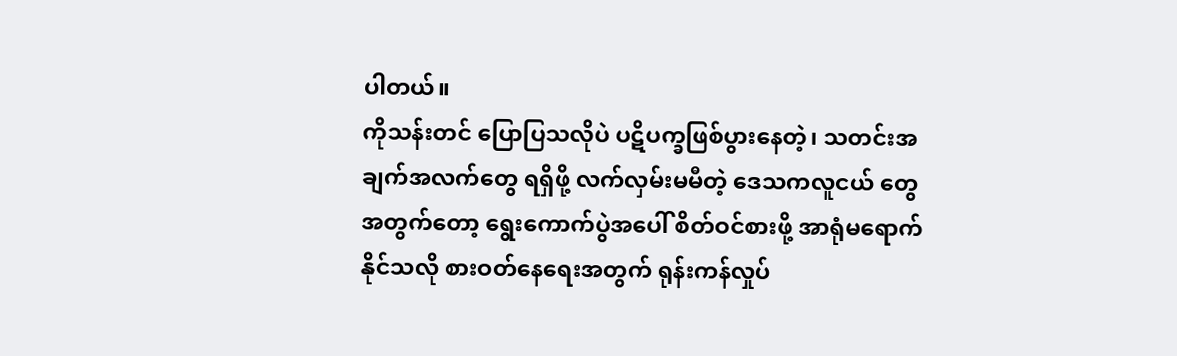ပါတယ်။
ကိုသန်းတင် ပြောပြသလိုပဲ ပဋိပက္ခဖြစ်ပွားနေတဲ့၊ သတင်းအချက်အလက်တွေ ရရှိဖို့ လက်လှမ်းမမီတဲ့ ဒေသကလူငယ် တွေအတွက်တော့ ရွေးကောက်ပွဲအပေါ် စိတ်ဝင်စားဖို့ အာရုံမရောက်နိုင်သလို စားဝတ်နေရေးအတွက် ရုန်းကန်လှုပ်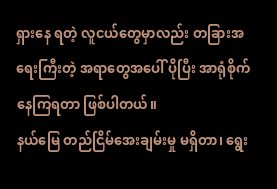ရှားနေ ရတဲ့ လူငယ်တွေမှာလည်း တခြားအရေးကြီးတဲ့ အရာတွေအပေါ် ပိုပြီး အာရုံစိုက်နေကြရတာ ဖြစ်ပါတယ်။
နယ်မြေ တည်ငြိမ်အေးချမ်းမှု မရှိတာ၊ ရွေး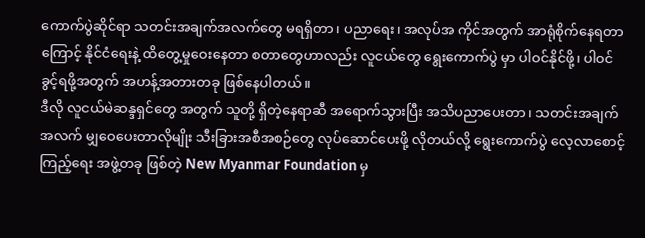ကောက်ပွဲဆိုင်ရာ သတင်းအချက်အလက်တွေ မရရှိတာ၊ ပညာရေး၊ အလုပ်အ ကိုင်အတွက် အာရုံစိုက်နေရတာကြောင့် နိုင်ငံရေးနဲ့ ထိတွေ့မှုဝေးနေတာ စတာတွေဟာလည်း လူငယ်တွေ ရွေးကောက်ပွဲ မှာ ပါဝင်နိုင်ဖို့၊ ပါဝင်ခွင့်ရဖို့အတွက် အဟန့်အတားတခု ဖြစ်နေပါတယ်။
ဒီလို လူငယ်မဲဆန္ဒရှင်တွေ အတွက် သူတို့ ရှိတဲ့နေရာဆီ အရောက်သွားပြီး အသိပညာပေးတာ၊ သတင်းအချက်အလက် မျှဝေပေးတာလိုမျိုး သီးခြားအစီအစဉ်တွေ လုပ်ဆောင်ပေးဖို့ လိုတယ်လို့ ရွေးကောက်ပွဲ လေ့လာစောင့်ကြည့်ရေး အဖွဲ့တခု ဖြစ်တဲ့ New Myanmar Foundation မှ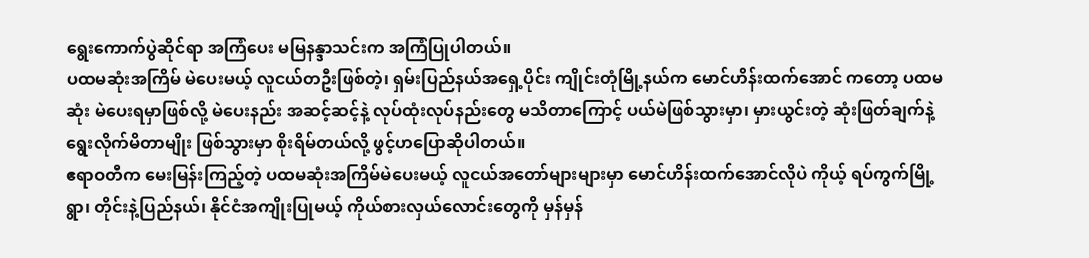ရွေးကောက်ပွဲဆိုင်ရာ အကြံပေး မမြနန္ဒာသင်းက အကြံပြုပါတယ်။
ပထမဆုံးအကြိမ် မဲပေးမယ့် လူငယ်တဦးဖြစ်တဲ့၊ ရှမ်းပြည်နယ်အရှေ့ပိုင်း ကျိုင်းတုံမြို့နယ်က မောင်ဟိန်းထက်အောင် ကတော့ ပထမဆုံး မဲပေးရမှာဖြစ်လို့ မဲပေးနည်း အဆင့်ဆင့်နဲ့ လုပ်ထုံးလုပ်နည်းတွေ မသိတာကြောင့် ပယ်မဲဖြစ်သွားမှာ၊ မှားယွင်းတဲ့ ဆုံးဖြတ်ချက်နဲ့ ရွေးလိုက်မိတာမျိုး ဖြစ်သွားမှာ စိုးရိမ်တယ်လို့ ဖွင့်ဟပြောဆိုပါတယ်။
ဧရာဝတီက မေးမြန်းကြည့်တဲ့ ပထမဆုံးအကြိမ်မဲပေးမယ့် လူငယ်အတော်များများမှာ မောင်ဟိန်းထက်အောင်လိုပဲ ကိုယ့် ရပ်ကွက်မြို့ရွာ၊ တိုင်းနဲ့ပြည်နယ်၊ နိုင်ငံအကျိုးပြုမယ့် ကိုယ်စားလှယ်လောင်းတွေကို မှန်မှန်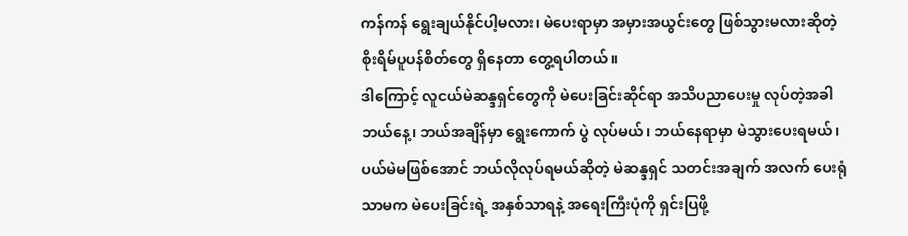ကန်ကန် ရွေးချယ်နိုင်ပါ့မလား၊ မဲပေးရာမှာ အမှားအယွင်းတွေ ဖြစ်သွားမလားဆိုတဲ့ စိုးရိမ်ပူပန်စိတ်တွေ ရှိနေတာ တွေ့ရပါတယ်။
ဒါကြောင့် လူငယ်မဲဆန္ဒရှင်တွေကို မဲပေးခြင်းဆိုင်ရာ အသိပညာပေးမှု လုပ်တဲ့အခါ ဘယ်နေ့၊ ဘယ်အချိန်မှာ ရွေးကောက် ပွဲ လုပ်မယ်၊ ဘယ်နေရာမှာ မဲသွားပေးရမယ်၊ ပယ်မဲမဖြစ်အောင် ဘယ်လိုလုပ်ရမယ်ဆိုတဲ့ မဲဆန္ဒရှင် သတင်းအချက် အလက် ပေးရုံသာမက မဲပေးခြင်းရဲ့ အနှစ်သာရနဲ့ အရေးကြီးပုံကို ရှင်းပြဖို့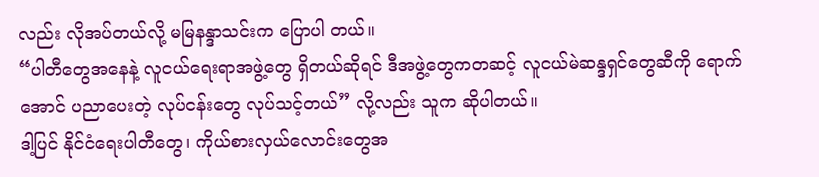လည်း လိုအပ်တယ်လို့ မမြနန္ဒာသင်းက ပြောပါ တယ်။
“ပါတီတွေအနေနဲ့ လူငယ်ရေးရာအဖွဲ့တွေ ရှိတယ်ဆိုရင် ဒီအဖွဲ့တွေကတဆင့် လူငယ်မဲဆန္ဒရှင်တွေဆီကို ရောက်အောင် ပညာပေးတဲ့ လုပ်ငန်းတွေ လုပ်သင့်တယ်” လို့လည်း သူက ဆိုပါတယ်။
ဒါ့ပြင် နိုင်ငံရေးပါတီတွေ၊ ကိုယ်စားလှယ်လောင်းတွေအ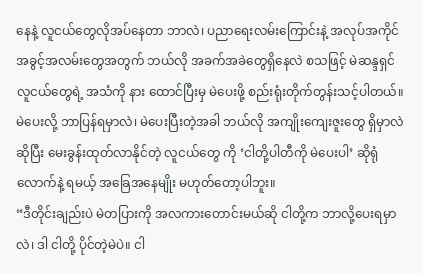နေနဲ့ လူငယ်တွေလိုအပ်နေတာ ဘာလဲ၊ ပညာရေးလမ်းကြောင်းနဲ့ အလုပ်အကိုင် အခွင့်အလမ်းတွေအတွက် ဘယ်လို အခက်အခဲတွေရှိနေလဲ စသဖြင့် မဲဆန္ဒရှင်လူငယ်တွေရဲ့ အသံကို နား ထောင်ပြီးမှ မဲပေးဖို့ စည်းရုံးတိုက်တွန်းသင့်ပါတယ်။
မဲပေးလို့ ဘာပြန်ရမှာလဲ၊ မဲပေးပြီးတဲ့အခါ ဘယ်လို အကျိုးကျေးဇူးတွေ ရှိမှာလဲဆိုပြီး မေးခွန်းထုတ်လာနိုင်တဲ့ လူငယ်တွေ ကို ‘ငါတို့ပါတီကို မဲပေးပါ’ ဆိုရုံလောက်နဲ့ ရမယ့် အခြေအနေမျိုး မဟုတ်တော့ပါဘူး။
“ဒီတိုင်းချည်းပဲ မဲတပြားကို အလကားတောင်းမယ်ဆို ငါတို့က ဘာလို့ပေးရမှာလဲ၊ ဒါ ငါတို့ ပိုင်တဲ့မဲပဲ။ ငါ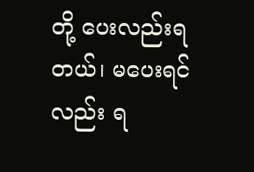တို့ ပေးလည်းရ တယ်၊ မပေးရင်လည်း ရ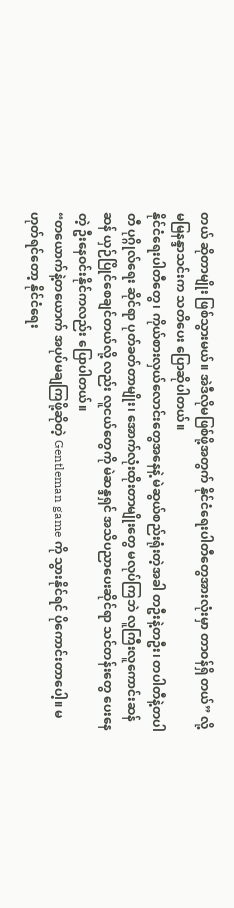တယ် ဆိုတာမျိုး ဖြစ်သွားမယ်။ အဲဒီလိုမဖြစ်ဖို့အတွက် နိုင်ငံရေးပါတီတွေအားလုံးမှာ တာဝန်ရှိ တယ်” လို့ မမြနန္ဒာသင်းက သတိပေး ပြောဆိုပါတယ်။
နိုင်ငံရေးပါတီတွေ၊ ကိုယ်စားလှယ်လောင်းတွေအနေနဲ့ မဲဆွယ်စည်းရုံးတဲ့အခါ တဦးနဲ့တဦး၊ တပါတီနဲ့တပါတီ ပုဂ္ဂိုလ်ရေး ဆိုင်ရာ ပုတ်ခတ်တာမျိုး၊ အောက်လုံးထိုးတာမျိုးတွေ မလုပ်ကြဘဲ လူကြီးလူကောင်းဆန်ဆန် ယှဉ်ပြိုင်စေချင်တယ်လို့ လည်း လူငယ်တွေကို မဲဆန္ဒရှင် အသိပညာပေးဆိုင်ရာ သင်တန်းတွေ ပေးနေတဲ့ ဦးနေဝင်းနိုင်ကလည်း ပြောပါတယ်။
“တယောက်နဲ့တယောက် အပုပ်မချကြဖို့ဆိုတဲ့ Gentleman game ကို သွားနိုင်ရင် ပိုကောင်းတာပေါ့။ မဟုတ်ရင်တော့ နိုင်ငံရေး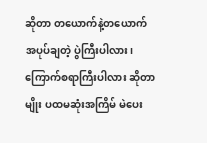ဆိုတာ တယောက်နဲ့တယောက် အပုပ်ချတဲ့ ပွဲကြီးပါလား၊ ကြောက်စရာကြီးပါလား ဆိုတာမျိုး ပထမဆုံးအကြိမ် မဲပေး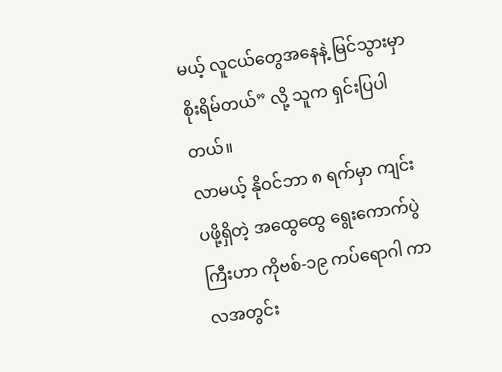မယ့် လူငယ်တွေအနေနဲ့ မြင်သွားမှာ စိုးရိမ်တယ်” လို့ သူက ရှင်းပြပါတယ်။
လာမယ့် နိုဝင်ဘာ ၈ ရက်မှာ ကျင်းပဖို့ရှိတဲ့ အထွေထွေ ရွေးကောက်ပွဲကြီးဟာ ကိုဗစ်-၁၉ ကပ်ရောဂါ ကာလအတွင်း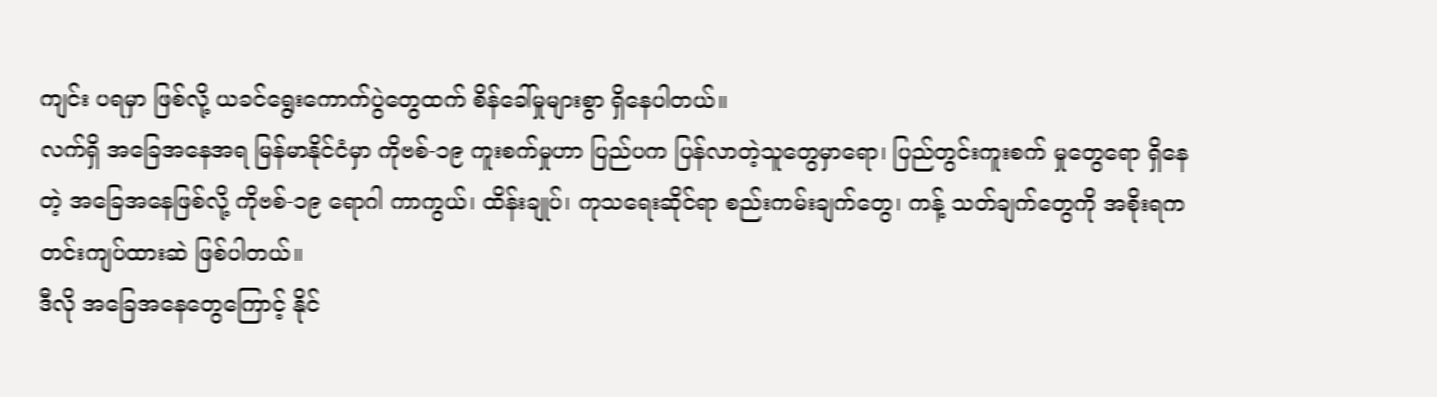ကျင်း ပရမှာ ဖြစ်လို့ ယခင်ရွေးကောက်ပွဲတွေထက် စိန်ခေါ်မှုများစွာ ရှိနေပါတယ်။
လက်ရှိ အခြေအနေအရ မြန်မာနိုင်ငံမှာ ကိုဗစ်-၁၉ ကူးစက်မှုဟာ ပြည်ပက ပြန်လာတဲ့သူတွေမှာရော၊ ပြည်တွင်းကူးစက် မှုတွေရော ရှိနေတဲ့ အခြေအနေဖြစ်လို့ ကိုဗစ်-၁၉ ရောဂါ ကာကွယ်၊ ထိန်းချုပ်၊ ကုသရေးဆိုင်ရာ စည်းကမ်းချက်တွေ၊ ကန့် သတ်ချက်တွေကို အစိုးရက တင်းကျပ်ထားဆဲ ဖြစ်ပါတယ်။
ဒီလို အခြေအနေတွေကြောင့် နိုင်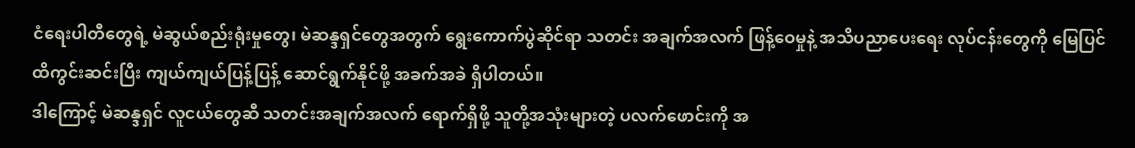ငံရေးပါတီတွေရဲ့ မဲဆွယ်စည်းရုံးမှုတွေ၊ မဲဆန္ဒရှင်တွေအတွက် ရွေးကောက်ပွဲဆိုင်ရာ သတင်း အချက်အလက် ဖြန့်ဝေမှုနဲ့ အသိပညာပေးရေး လုပ်ငန်းတွေကို မြေပြင်ထိကွင်းဆင်းပြီး ကျယ်ကျယ်ပြန့်ပြန့် ဆောင်ရွက်နိုင်ဖို့ အခက်အခဲ ရှိပါတယ်။
ဒါကြောင့် မဲဆန္ဒရှင် လူငယ်တွေဆီ သတင်းအချက်အလက် ရောက်ရှိဖို့ သူတို့အသုံးများတဲ့ ပလက်ဖောင်းကို အ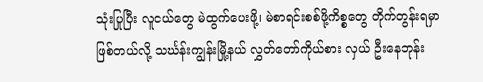သုံးပြုပြီး လူငယ်တွေ မဲထွက်ပေးဖို့၊ မဲစာရင်းစစ်ဖို့ကိစ္စတွေ တိုက်တွန်းရမှာ ဖြစ်တယ်လို့ သင်္ဃန်းကျွန်းမြို့နယ် လွှတ်တော်ကိုယ်စား လှယ် ဦးနေဘုန်း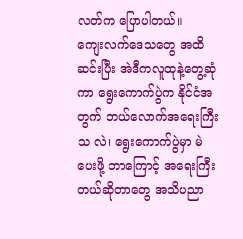လတ်က ပြောပါတယ်။
ကျေးလက်ဒေသတွေ အထိဆင်းပြီး အဲဒီကလူထုနဲ့တွေ့ဆုံကာ ရွေးကောက်ပွဲက နိုင်ငံအတွက် ဘယ်လောက်အရေးကြီးသ လဲ၊ ရွေးကောက်ပွဲမှာ မဲပေးဖို့ ဘာကြောင့် အရေးကြီးတယ်ဆိုတာတွေ အသိပညာ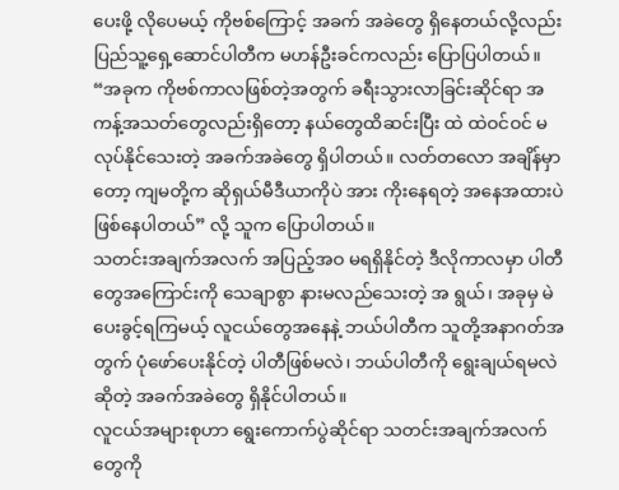ပေးဖို့ လိုပေမယ့် ကိုဗစ်ကြောင့် အခက် အခဲတွေ ရှိနေတယ်လို့လည်း ပြည်သူ့ရှေ့ဆောင်ပါတီက မဟန်ဦးခင်ကလည်း ပြောပြပါတယ်။
“အခုက ကိုဗစ်ကာလဖြစ်တဲ့အတွက် ခရီးသွားလာခြင်းဆိုင်ရာ အကန့်အသတ်တွေလည်းရှိတော့ နယ်တွေထိဆင်းပြီး ထဲ ထဲဝင်ဝင် မလုပ်နိုင်သေးတဲ့ အခက်အခဲတွေ ရှိပါတယ်။ လတ်တလော အချိန်မှာတော့ ကျမတို့က ဆိုရှယ်မီဒီယာကိုပဲ အား ကိုးနေရတဲ့ အနေအထားပဲ ဖြစ်နေပါတယ်” လို့ သူက ပြောပါတယ်။
သတင်းအချက်အလက် အပြည့်အဝ မရရှိနိုင်တဲ့ ဒီလိုကာလမှာ ပါတီတွေအကြောင်းကို သေချာစွာ နားမလည်သေးတဲ့ အ ရွယ်၊ အခုမှ မဲပေးခွင့်ရကြမယ့် လူငယ်တွေအနေနဲ့ ဘယ်ပါတီက သူတို့အနာဂတ်အတွက် ပုံဖော်ပေးနိုင်တဲ့ ပါတီဖြစ်မလဲ၊ ဘယ်ပါတီကို ရွေးချယ်ရမလဲဆိုတဲ့ အခက်အခဲတွေ ရှိနိုင်ပါတယ်။
လူငယ်အများစုဟာ ရွေးကောက်ပွဲဆိုင်ရာ သတင်းအချက်အလက်တွေကို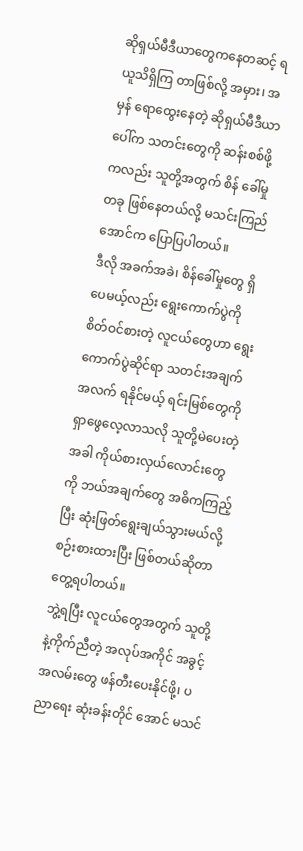ဆိုရှယ်မီဒီယာတွေကနေတဆင့် ရယူသိရှိကြ တာဖြစ်လို့ အမှား၊ အမှန် ရောထွေးနေတဲ့ ဆိုရှယ်မီဒီယာပေါ်က သတင်းတွေကို ဆန်းစစ်ဖို့ကလည်း သူတို့အတွက် စိန် ခေါ်မှု တခု ဖြစ်နေတယ်လို့ မသင်းကြည်အောင်က ပြောပြပါတယ်။
ဒီလို အခက်အခဲ၊ စိန်ခေါ်မှုတွေ ရှိပေမယ့်လည်း ရွေးကောက်ပွဲကို စိတ်ဝင်စားတဲ့ လူငယ်တွေဟာ ရွေးကောက်ပွဲဆိုင်ရာ သတင်းအချက်အလက် ရနိုင်မယ့် ရင်းမြစ်တွေကို ရှာဖွေလေ့လာသလို သူတို့မဲပေးတဲ့အခါ ကိုယ်စားလှယ်လောင်းတွေကို ဘယ်အချက်တွေ အဓိကကြည့်ပြီး ဆုံးဖြတ်ရွေးချယ်သွားမယ်လို့ စဉ်းစားထားပြီး ဖြစ်တယ်ဆိုတာ တွေ့ရပါတယ်။
ဘွဲ့ရပြီး လူငယ်တွေအတွက် သူတို့နဲ့ကိုက်ညီတဲ့ အလုပ်အကိုင် အခွင့်အလမ်းတွေ ဖန်တီးပေးနိုင်ဖို့၊ ပညာရေး ဆုံးခန်းတိုင် အောင် မသင်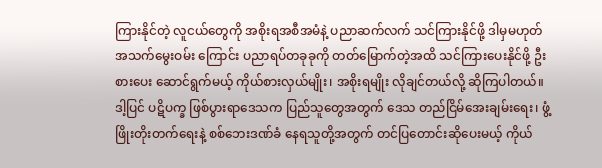ကြားနိုင်တဲ့ လူငယ်တွေကို အစိုးရအစီအမံနဲ့ ပညာဆက်လက် သင်ကြားနိုင်ဖို့ ဒါမှမဟုတ် အသက်မွေးဝမ်း ကြောင်း ပညာရပ်တခုခုကို တတ်မြောက်တဲ့အထိ သင်ကြားပေးနိုင်ဖို့ ဦးစားပေး ဆောင်ရွက်မယ့် ကိုယ်စားလှယ်မျိုး၊ အစိုးရမျိုး လိုချင်တယ်လို့ ဆိုကြပါတယ်။
ဒါ့ပြင် ပဋိပက္ခ ဖြစ်ပွားရာဒေသက ပြည်သူတွေအတွက် ဒေသ တည်ငြိမ်အေးချမ်းရေး၊ ဖွံ့ဖြိုးတိုးတက်ရေးနဲ့ စစ်ဘေးဒဏ်ခံ နေရသူတို့အတွက် တင်ပြတောင်းဆိုပေးမယ့် ကိုယ်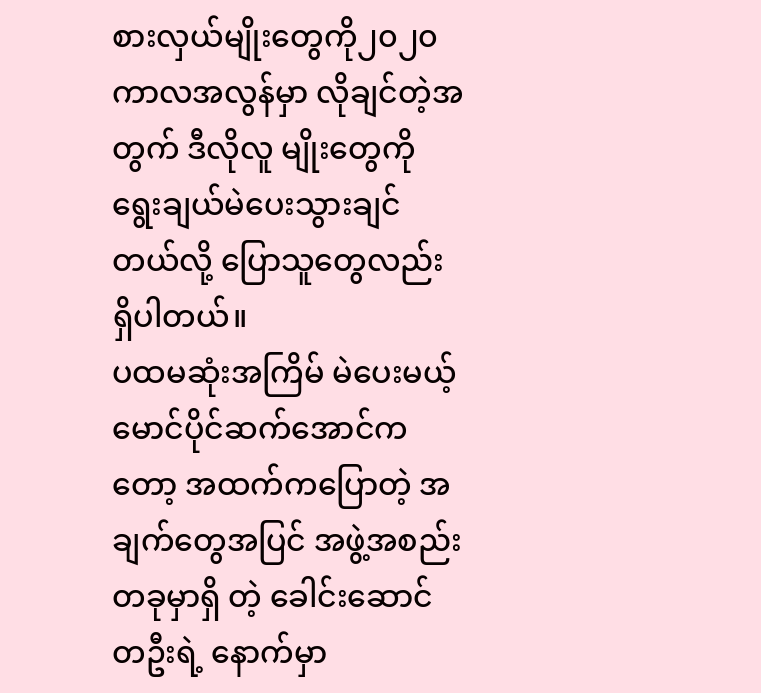စားလှယ်မျိုးတွေကို၂၀၂၀ ကာလအလွန်မှာ လိုချင်တဲ့အတွက် ဒီလိုလူ မျိုးတွေကို ရွေးချယ်မဲပေးသွားချင်တယ်လို့ ပြောသူတွေလည်း ရှိပါတယ်။
ပထမဆုံးအကြိမ် မဲပေးမယ့် မောင်ပိုင်ဆက်အောင်ကတော့ အထက်ကပြောတဲ့ အချက်တွေအပြင် အဖွဲ့အစည်းတခုမှာရှိ တဲ့ ခေါင်းဆောင်တဦးရဲ့ နောက်မှာ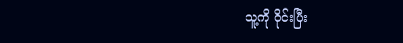သူ့ကို ဝိုင်းပြီး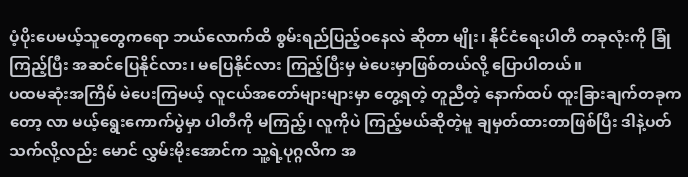ပံ့ပိုးပေမယ့်သူတွေကရော ဘယ်လောက်ထိ စွမ်းရည်ပြည့်ဝနေလဲ ဆိုတာ မျိုး၊ နိုင်ငံရေးပါတီ တခုလုံးကို ခြုံကြည့်ပြီး အဆင်ပြေနိုင်လား၊ မပြေနိုင်လား ကြည့်ပြီးမှ မဲပေးမှာဖြစ်တယ်လို့ ပြောပါတယ်။
ပထမဆုံးအကြိမ် မဲပေးကြမယ့် လူငယ်အတော်များများမှာ တွေ့ရတဲ့ တူညီတဲ့ နောက်ထပ် ထူးခြားချက်တခုကတော့ လာ မယ့်ရွေးကောက်ပွဲမှာ ပါတီကို မကြည့်၊ လူကိုပဲ ကြည့်မယ်ဆိုတဲ့မူ ချမှတ်ထားတာဖြစ်ပြီး ဒါနဲ့ပတ်သက်လို့လည်း မောင် လွှမ်းမိုးအောင်က သူ့ရဲ့ပုဂ္ဂလိက အ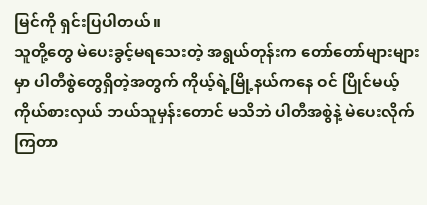မြင်ကို ရှင်းပြပါတယ်။
သူတို့တွေ မဲပေးခွင့်မရသေးတဲ့ အရွယ်တုန်းက တော်တော်များများမှာ ပါတီစွဲတွေရှိတဲ့အတွက် ကိုယ့်ရဲ့မြို့နယ်ကနေ ဝင် ပြိုင်မယ့် ကိုယ်စားလှယ် ဘယ်သူမှန်းတောင် မသိဘဲ ပါတီအစွဲနဲ့ မဲပေးလိုက်ကြတာ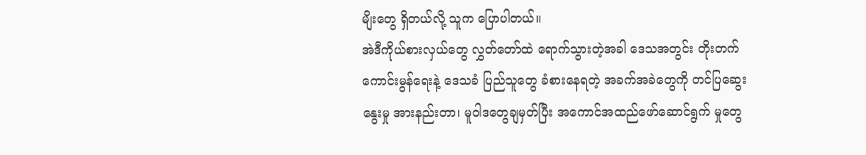မျိးတွေ ရှိတယ်လို့ သူက ပြောပါတယ်။
အဲဒီကိုယ်စားလှယ်တွေ လွှတ်တော်ထဲ ရောက်သွားတဲ့အခါ ဒေသအတွင်း တိုးတက်ကောင်းမွန်ရေးနဲ့ ဒေသခံ ပြည်သူတွေ ခံစားနေရတဲ့ အခက်အခဲတွေကို တင်ပြဆွေးနွေးမှု အားနည်းတာ၊ မူဝါဒတွေချမှတ်ပြီး အကောင်အထည်ဖော်ဆောင်ရွက် မှုတွေ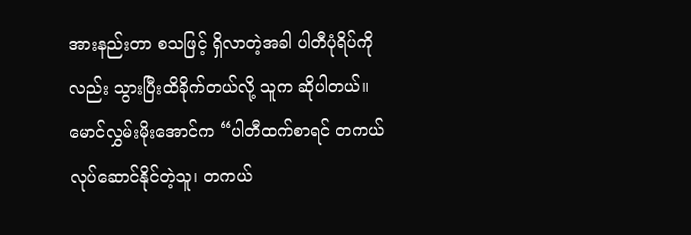အားနည်းတာ စသဖြင့် ရှိလာတဲ့အခါ ပါတီပုံရိပ်ကိုလည်း သွားပြီးထိခိုက်တယ်လို့ သူက ဆိုပါတယ်။
မောင်လွှမ်းမိုးအောင်က “ပါတီထက်စာရင် တကယ်လုပ်ဆောင်နိုင်တဲ့သူ၊ တကယ်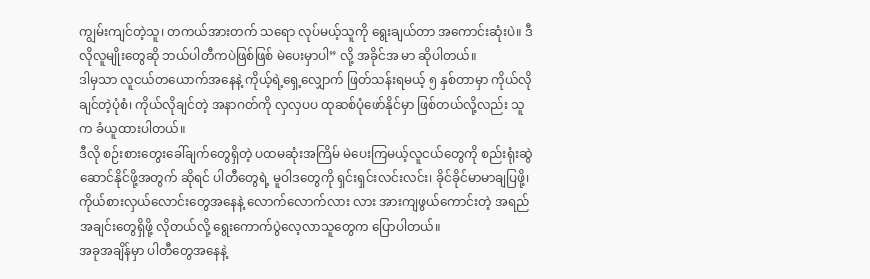ကျွမ်းကျင်တဲ့သူ၊ တကယ်အားတက် သရော လုပ်မယ့်သူကို ရွေးချယ်တာ အကောင်းဆုံးပဲ။ ဒီလိုလူမျိုးတွေဆို ဘယ်ပါတီကပဲဖြစ်ဖြစ် မဲပေးမှာပါ” လို့ အခိုင်အ မာ ဆိုပါတယ်။
ဒါမှသာ လူငယ်တယောက်အနေနဲ့ ကိုယ့်ရဲ့ရှေ့လျှောက် ဖြတ်သန်းရမယ့် ၅ နှစ်တာမှာ ကိုယ်လိုချင်တဲ့ပုံစံ၊ ကိုယ်လိုချင်တဲ့ အနာဂတ်ကို လှလှပပ ထုဆစ်ပုံဖော်နိုင်မှာ ဖြစ်တယ်လို့လည်း သူက ခံယူထားပါတယ်။
ဒီလို စဉ်းစားတွေးခေါ်ချက်တွေရှိတဲ့ ပထမဆုံးအကြိမ် မဲပေးကြမယ့်လူငယ်တွေကို စည်းရုံးဆွဲဆောင်နိုင်ဖို့အတွက် ဆိုရင် ပါတီတွေရဲ့ မူဝါဒတွေကို ရှင်းရှင်းလင်းလင်း၊ ခိုင်ခိုင်မာမာချပြဖို့၊ ကိုယ်စားလှယ်လောင်းတွေအနေနဲ့ လောက်လောက်လား လား အားကျဖွယ်ကောင်းတဲ့ အရည်အချင်းတွေရှိဖို့ လိုတယ်လို့ ရွေးကောက်ပွဲလေ့လာသူတွေက ပြောပါတယ်။
အခုအချိန်မှာ ပါတီတွေအနေနဲ့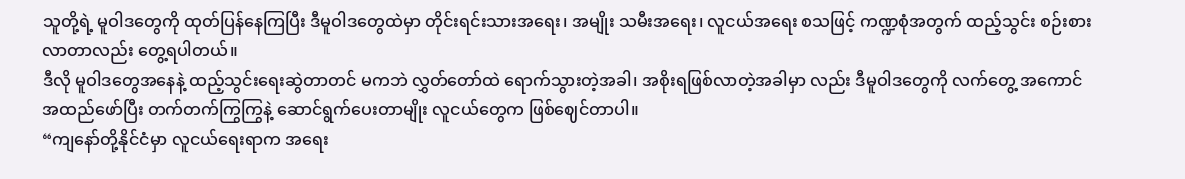သူတို့ရဲ့ မူဝါဒတွေကို ထုတ်ပြန်နေကြပြီး ဒီမူဝါဒတွေထဲမှာ တိုင်းရင်းသားအရေး၊ အမျိုး သမီးအရေး၊ လူငယ်အရေး စသဖြင့် ကဏ္ဍစုံအတွက် ထည့်သွင်း စဉ်းစားလာတာလည်း တွေ့ရပါတယ်။
ဒီလို မူဝါဒတွေအနေနဲ့ ထည့်သွင်းရေးဆွဲတာတင် မကဘဲ လွှတ်တော်ထဲ ရောက်သွားတဲ့အခါ၊ အစိုးရဖြစ်လာတဲ့အခါမှာ လည်း ဒီမူဝါဒတွေကို လက်တွေ့ အကောင်အထည်ဖော်ပြီး တက်တက်ကြွကြွနဲ့ ဆောင်ရွက်ပေးတာမျိုး လူငယ်တွေက ဖြစ်ဈေင်တာပါ။
“ကျနော်တို့နိုင်ငံမှာ လူငယ်ရေးရာက အရေး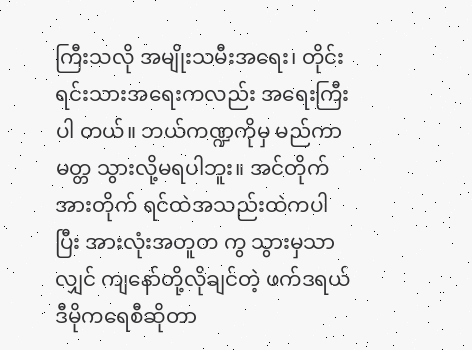ကြီးသလို အမျိုးသမီးအရေး၊ တိုင်းရင်းသားအရေးကလည်း အရေးကြီးပါ တယ်။ ဘယ်ကဏ္ဍကိုမှ မည်ကာမတ္တ သွားလို့မရပါဘူး။ အင်တိုက်အားတိုက် ရင်ထဲအသည်းထဲကပါပြီး အားလုံးအတူတ ကွ သွားမှသာလျှင် ကျနော်တို့လိုချင်တဲ့ ဖက်ဒရယ် ဒီမိုကရေစီဆိုတာ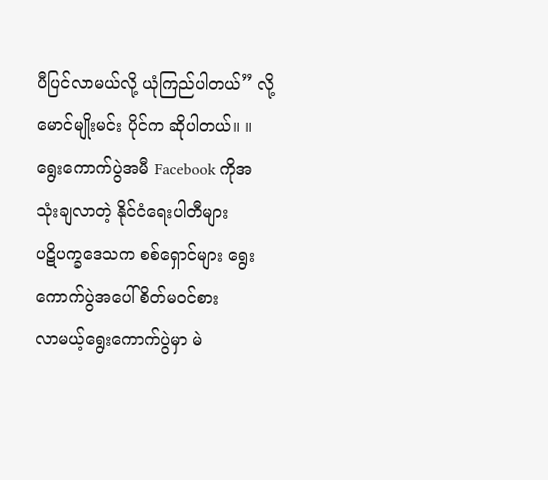ပီပြင်လာမယ်လို့ ယုံကြည်ပါတယ်” လို့ မောင်မျိုးမင်း ပိုင်က ဆိုပါတယ်။ ။
ရွေးကောက်ပွဲအမီ Facebook ကိုအသုံးချလာတဲ့ နိုင်ငံရေးပါတီများ
ပဋိပက္ခဒေသက စစ်ရှောင်များ ရွေးကောက်ပွဲအပေါ် စိတ်မဝင်စား
လာမယ့်ရွေးကောက်ပွဲမှာ မဲ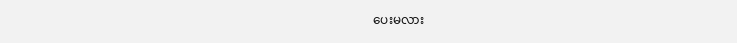ပေးမလား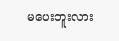မပေးဘူးလား